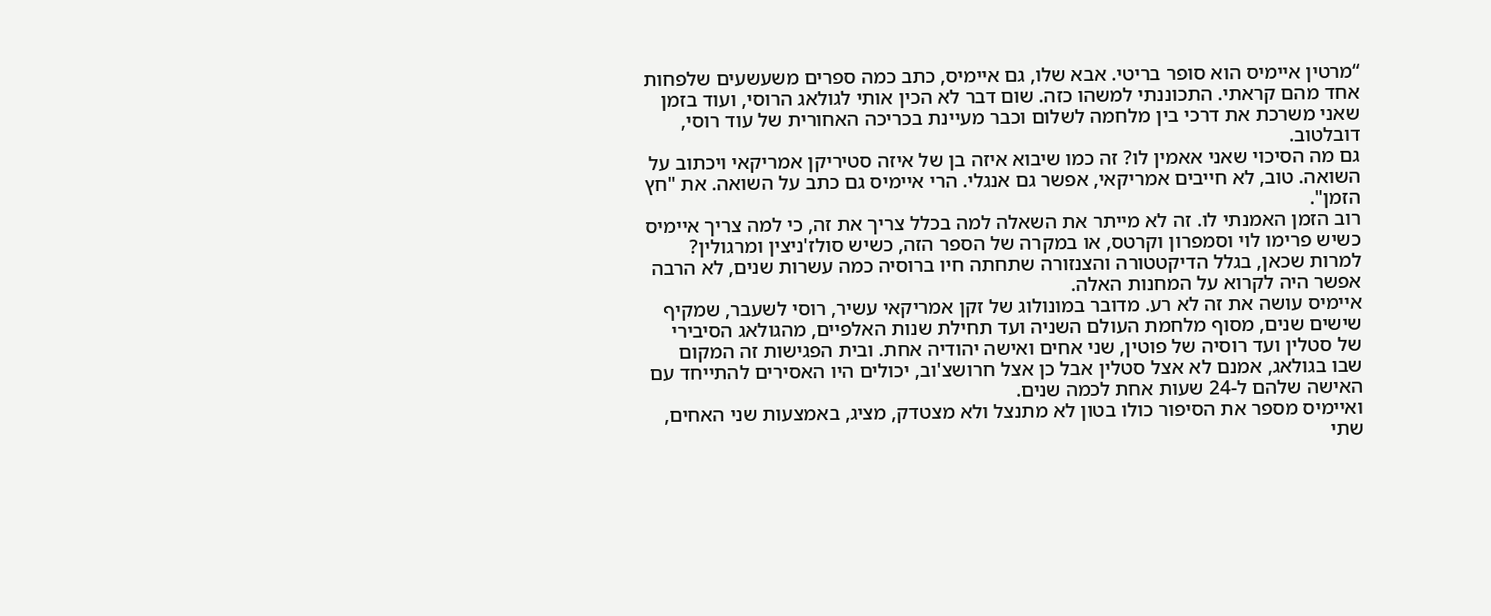“מרטין איימיס הוא סופר בריטי. אבא שלו, גם איימיס, כתב כמה ספרים משעשעים שלפחות אחד מהם קראתי. התכוננתי למשהו כזה. שום דבר לא הכין אותי לגולאג הרוסי, ועוד בזמן שאני משרכת את דרכי בין מלחמה לשלום וכבר מעיינת בכריכה האחורית של עוד רוסי, דובלטוב.
גם מה הסיכוי שאני אאמין לו? זה כמו שיבוא איזה בן של איזה סטיריקן אמריקאי ויכתוב על השואה. טוב, לא חייבים אמריקאי, אפשר גם אנגלי. הרי איימיס גם כתב על השואה. את "חץ הזמן".
רוב הזמן האמנתי לו. זה לא מייתר את השאלה למה בכלל צריך את זה, כי למה צריך איימיס כשיש פרימו לוי וסמפרון וקרטס, או במקרה של הספר הזה, כשיש סולז'ניצין ומרגולין? למרות שכאן, בגלל הדיקטטורה והצנזורה שתחתה חיו ברוסיה כמה עשרות שנים, לא הרבה אפשר היה לקרוא על המחנות האלה.
איימיס עושה את זה לא רע. מדובר במונולוג של זקן אמריקאי עשיר, רוסי לשעבר, שמקיף שישים שנים, מסוף מלחמת העולם השניה ועד תחילת שנות האלפיים, מהגולאג הסיבירי של סטלין ועד רוסיה של פוטין, שני אחים ואישה יהודיה אחת. ובית הפגישות זה המקום שבו בגולאג, אמנם לא אצל סטלין אבל כן אצל חרושצ'וב, יכולים היו האסירים להתייחד עם האישה שלהם ל-24 שעות אחת לכמה שנים.
ואיימיס מספר את הסיפור כולו בטון לא מתנצל ולא מצטדק, מציג, באמצעות שני האחים, שתי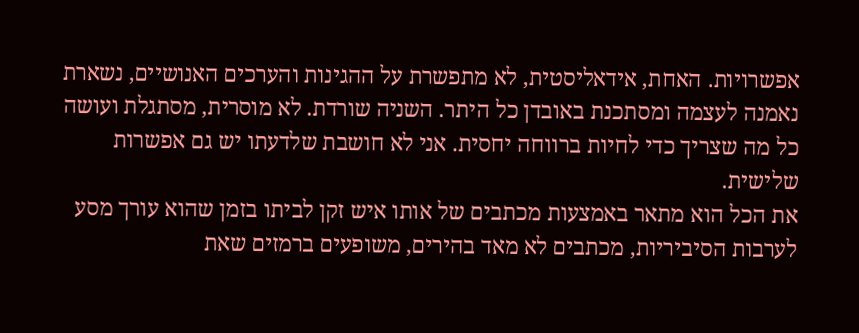אפשרויות. האחת, אידאליסטית, לא מתפשרת על ההגינות והערכים האנושיים, נשארת נאמנה לעצמה ומסתכנת באובדן כל היתר. השניה שורדת. לא מוסרית, מסתגלת ועושה כל מה שצריך כדי לחיות ברווחה יחסית. אני לא חושבת שלדעתו יש גם אפשרות שלישית.
את הכל הוא מתאר באמצעות מכתבים של אותו איש זקן לביתו בזמן שהוא עורך מסע לערבות הסיביריות, מכתבים לא מאד בהירים, משופעים ברמזים שאת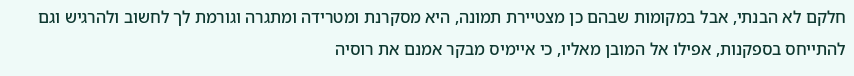חלקם לא הבנתי, אבל במקומות שבהם כן מצטיירת תמונה, היא מסקרנת ומטרידה ומתגרה וגורמת לך לחשוב ולהרגיש וגם להתייחס בספקנות, אפילו אל המובן מאליו, כי איימיס מבקר אמנם את רוסיה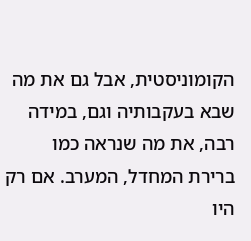הקומוניסטית, אבל גם את מה שבא בעקבותיה וגם, במידה רבה, את מה שנראה כמו ברירת המחדל, המערב. אם רק היו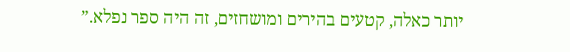יותר כאלה, קטעים בהירים ומושחזים, זה היה ספר נפלא.”